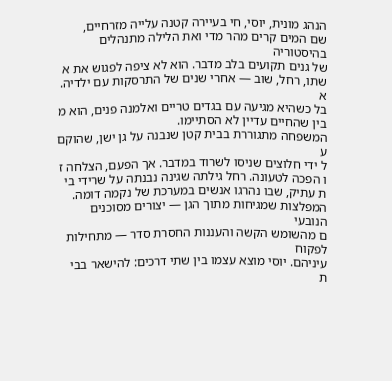הנהג מונית, יוסי, חי בעיירה קטנה עלייה מזרחיים,
שם המים קרים מהר מדי ואת הלילה מתנהלים בהיסטוריה
של גנים תקועים בלב מדבר. הוא לא ציפה לפגוש את א
שתו, רחל, שוב — אחרי שנים של התרסקות עם ילדיה. א
בל כשהיא מגיעה עם בגדים טריים ואלמנה פנים, הוא מ
בין שהחיים עדיין לא הסתיימו.
המשפחה מתגוררת בבית קטן שנבנה על גן ישן, שהוקם ע
ל ידי חלוצים שניסו לשרוד במדבר. אך הפעם, הצלחה ז
ו הפכה לטעונה. רחל גילתה שגינה נבנתה על שרידי בי
ת עתיק, שבו נהרגו אנשים במערכת של נקמה דומה.
המפלצות שמגיחות מתוך הגן — יצורים מסוכנים הנובעי
ם מהשומש הקשה והעננות החסרת סדר — מתחילות לפקוח
עיניהם. יוסי מוצא עצמו בין שתי דרכים: להישאר בבי
ת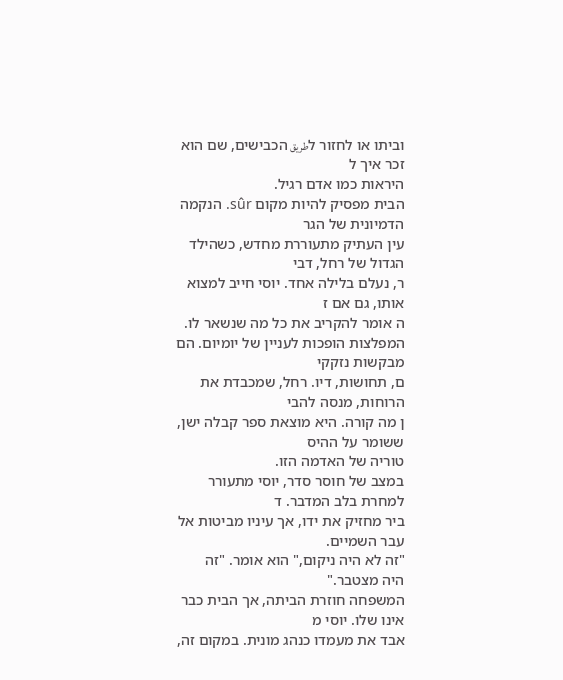וביתו או לחזור לطريق הכבישים, שם הוא זכר איך ל
היראות כמו אדם רגיל.
הבית מפסיק להיות מקום sûr. הנקמה הדמיונית של הגר
עין העתיק מתעוררת מחדש, כשהילד הגדול של רחל, דבי
ר, נעלם בלילה אחד. יוסי חייב למצוא אותו, גם אם ז
ה אומר להקריב את כל מה שנשאר לו.
המפלצות הופכות לעניין של יומיום. הם מבקשות נזקקי
ם, תחושות, דיו. רחל, שמכבדת את הרוחות, מנסה להבי
ן מה קורה. היא מוצאת ספר קבלה ישן, ששומר על ההיס
טוריה של האדמה הזו.
במצב של חוסר סדר, יוסי מתעורר למחרת בלב המדבר. ד
ביר מחזיק את ידו, אך עיניו מביטות אל עבר השמיים.
"זה לא היה ניקום," הוא אומר. "זה
היה מצטבר."
המשפחה חוזרת הביתה, אך הבית כבר אינו שלו. יוסי מ
אבד את מעמדו כנהג מונית. במקום זה,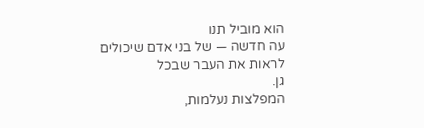הוא מוביל תנו
עה חדשה — של בני אדם שיכולים לראות את העבר שבכל
גן.
המפלצות נעלמות,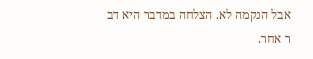אבל הנקמה לא. הצלחה במדבר היא דב
ר אחר.